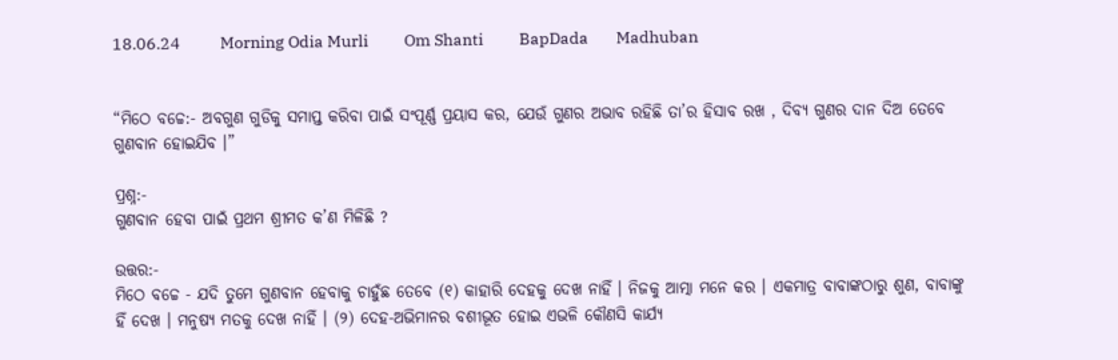18.06.24          Morning Odia Murli         Om Shanti         BapDada       Madhuban


“ମିଠେ ବଚ୍ଚେ:- ଅବଗୁଣ ଗୁଡିକୁ ସମାପ୍ତ କରିବା ପାଇଁ ସଂପୂର୍ଣ୍ଣ ପ୍ରୟାସ କର, ଯେଉଁ ଗୁଣର ଅଭାବ ରହିଛି ତା’ର ହିସାବ ରଖ , ଦିବ୍ୟ ଗୁଣର ଦାନ ଦିଅ ତେବେ ଗୁଣବାନ ହୋଇଯିବ ।”

ପ୍ରଶ୍ନ:-
ଗୁଣବାନ ହେବା ପାଇଁ ପ୍ରଥମ ଶ୍ରୀମତ କ’ଣ ମିଳିଛି ?

ଉତ୍ତର:-
ମିଠେ ବଚ୍ଚେ - ଯଦି ତୁମେ ଗୁଣବାନ ହେବାକୁ ଚାହୁଁଛ ତେବେ (୧) କାହାରି ଦେହକୁ ଦେଖ ନାହିଁ । ନିଜକୁ ଆତ୍ମା ମନେ କର । ଏକମାତ୍ର ବାବାଙ୍କଠାରୁ ଶୁଣ, ବାବାଙ୍କୁ ହିଁ ଦେଖ । ମନୁଷ୍ୟ ମତକୁ ଦେଖ ନାହିଁ । (୨) ଦେହ-ଅଭିମାନର ବଶୀଭୂତ ହୋଇ ଏଭଳି କୌଣସି କାର୍ଯ୍ୟ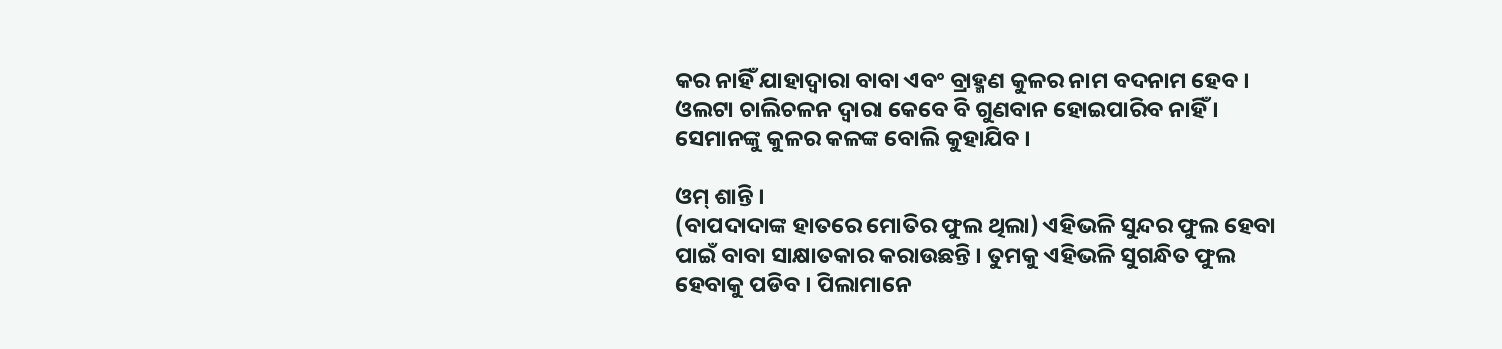କର ନାହିଁ ଯାହାଦ୍ୱାରା ବାବା ଏବଂ ବ୍ରାହ୍ମଣ କୁଳର ନାମ ବଦନାମ ହେବ । ଓଲଟା ଚାଲିଚଳନ ଦ୍ୱାରା କେବେ ବି ଗୁଣବାନ ହୋଇପାରିବ ନାହିଁ । ସେମାନଙ୍କୁ କୁଳର କଳଙ୍କ ବୋଲି କୁହାଯିବ ।

ଓମ୍ ଶାନ୍ତି ।
(ବାପଦାଦାଙ୍କ ହାତରେ ମୋତିର ଫୁଲ ଥିଲା) ଏହିଭଳି ସୁନ୍ଦର ଫୁଲ ହେବା ପାଇଁ ବାବା ସାକ୍ଷାତକାର କରାଉଛନ୍ତି । ତୁମକୁ ଏହିଭଳି ସୁଗନ୍ଧିତ ଫୁଲ ହେବାକୁ ପଡିବ । ପିଲାମାନେ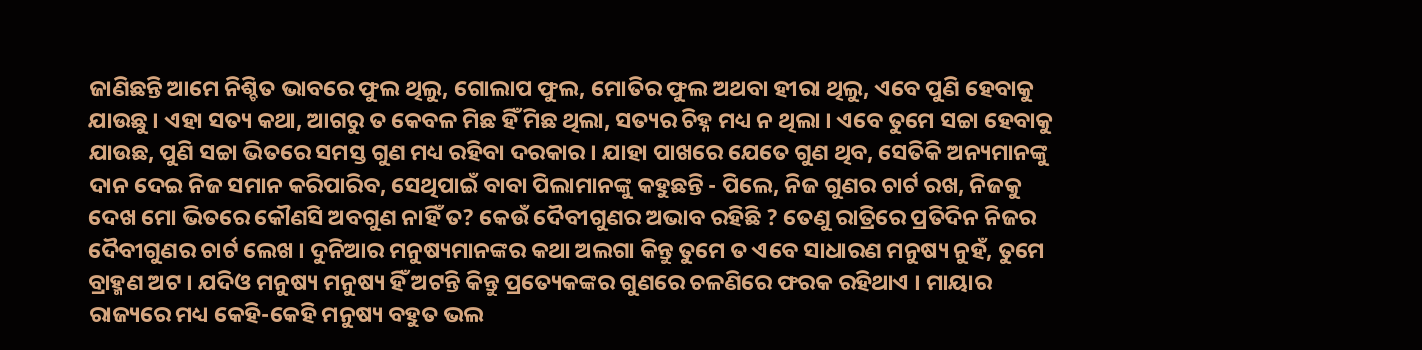ଜାଣିଛନ୍ତି ଆମେ ନିଶ୍ଚିତ ଭାବରେ ଫୁଲ ଥିଲୁ, ଗୋଲାପ ଫୁଲ, ମୋତିର ଫୁଲ ଅଥବା ହୀରା ଥିଲୁ, ଏବେ ପୁଣି ହେବାକୁ ଯାଉଛୁ । ଏହା ସତ୍ୟ କଥା, ଆଗରୁ ତ କେବଳ ମିଛ ହିଁ ମିଛ ଥିଲା, ସତ୍ୟର ଚିହ୍ନ ମଧ୍ୟ ନ ଥିଲା । ଏବେ ତୁମେ ସଚ୍ଚା ହେବାକୁ ଯାଉଛ, ପୁଣି ସଚ୍ଚା ଭିତରେ ସମସ୍ତ ଗୁଣ ମଧ୍ୟ ରହିବା ଦରକାର । ଯାହା ପାଖରେ ଯେତେ ଗୁଣ ଥିବ, ସେତିକି ଅନ୍ୟମାନଙ୍କୁ ଦାନ ଦେଇ ନିଜ ସମାନ କରିପାରିବ, ସେଥିପାଇଁ ବାବା ପିଲାମାନଙ୍କୁ କହୁଛନ୍ତି - ପିଲେ, ନିଜ ଗୁଣର ଚାର୍ଟ ରଖ, ନିଜକୁ ଦେଖ ମୋ ଭିତରେ କୌଣସି ଅବଗୁଣ ନାହିଁ ତ? କେଉଁ ଦୈବୀଗୁଣର ଅଭାବ ରହିଛି ? ତେଣୁ ରାତ୍ରିରେ ପ୍ରତିଦିନ ନିଜର ଦୈବୀଗୁଣର ଚାର୍ଟ ଲେଖ । ଦୁନିଆର ମନୁଷ୍ୟମାନଙ୍କର କଥା ଅଲଗା କିନ୍ତୁ ତୁମେ ତ ଏବେ ସାଧାରଣ ମନୁଷ୍ୟ ନୁହଁ, ତୁମେ ବ୍ରାହ୍ମଣ ଅଟ । ଯଦିଓ ମନୁଷ୍ୟ ମନୁଷ୍ୟ ହିଁ ଅଟନ୍ତି କିନ୍ତୁ ପ୍ରତ୍ୟେକଙ୍କର ଗୁଣରେ ଚଳଣିରେ ଫରକ ରହିଥାଏ । ମାୟାର ରାଜ୍ୟରେ ମଧ୍ୟ କେହି-କେହି ମନୁଷ୍ୟ ବହୁତ ଭଲ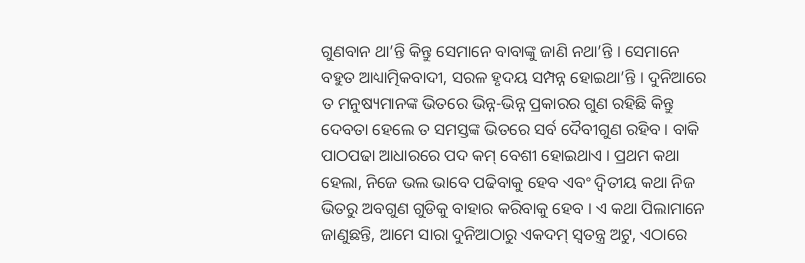ଗୁଣବାନ ଥା’ନ୍ତି କିନ୍ତୁ ସେମାନେ ବାବାଙ୍କୁ ଜାଣି ନଥା’ନ୍ତି । ସେମାନେ ବହୁତ ଆଧ୍ୟାତ୍ମିକବାଦୀ, ସରଳ ହୃଦୟ ସମ୍ପନ୍ନ ହୋଇଥା’ନ୍ତି । ଦୁନିଆରେ ତ ମନୁଷ୍ୟମାନଙ୍କ ଭିତରେ ଭିନ୍ନ-ଭିନ୍ନ ପ୍ରକାରର ଗୁଣ ରହିଛି କିନ୍ତୁ ଦେବତା ହେଲେ ତ ସମସ୍ତଙ୍କ ଭିତରେ ସର୍ବ ଦୈବୀଗୁଣ ରହିବ । ବାକି ପାଠପଢା ଆଧାରରେ ପଦ କମ୍ ବେଶୀ ହୋଇଥାଏ । ପ୍ରଥମ କଥା ହେଲା, ନିଜେ ଭଲ ଭାବେ ପଢିବାକୁ ହେବ ଏବଂ ଦ୍ୱିତୀୟ କଥା ନିଜ ଭିତରୁ ଅବଗୁଣ ଗୁଡିକୁ ବାହାର କରିବାକୁ ହେବ । ଏ କଥା ପିଲାମାନେ ଜାଣୁଛନ୍ତି, ଆମେ ସାରା ଦୁନିଆଠାରୁ ଏକଦମ୍ ସ୍ୱତନ୍ତ୍ର ଅଟୁ, ଏଠାରେ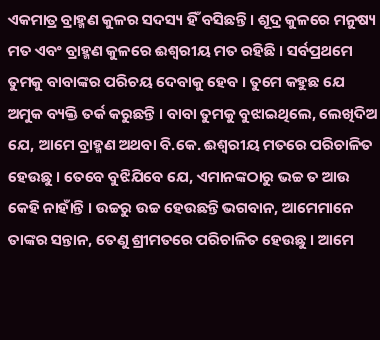ଏକମାତ୍ର ବ୍ରାହ୍ମଣ କୁଳର ସଦସ୍ୟ ହିଁ ବସିଛନ୍ତି । ଶୂଦ୍ର କୁଳରେ ମନୁଷ୍ୟ ମତ ଏବଂ ବ୍ରାହ୍ମଣ କୁଳରେ ଈଶ୍ୱରୀୟ ମତ ରହିଛି । ସର୍ବପ୍ରଥମେ ତୁମକୁ ବାବାଙ୍କର ପରିଚୟ ଦେବାକୁ ହେବ । ତୁମେ କହୁଛ ଯେ ଅମୁକ ବ୍ୟକ୍ତି ତର୍କ କରୁଛନ୍ତି । ବାବା ତୁମକୁ ବୁଝାଇଥିଲେ, ଲେଖିଦିଅ ଯେ, ଆମେ ବ୍ରାହ୍ମଣ ଅଥବା ବି.କେ. ଈଶ୍ୱରୀୟ ମତରେ ପରିଚାଳିତ ହେଉଛୁ । ତେବେ ବୁଝିଯିବେ ଯେ, ଏମାନଙ୍କଠାରୁ ଭଚ୍ଚ ତ ଆଉ କେହି ନାହାଁନ୍ତି । ଉଚ୍ଚରୁ ଉଚ୍ଚ ହେଉଛନ୍ତି ଭଗବାନ, ଆମେମାନେ ତାଙ୍କର ସନ୍ତାନ, ତେଣୁ ଶ୍ରୀମତରେ ପରିଚାଳିତ ହେଉଛୁ । ଆମେ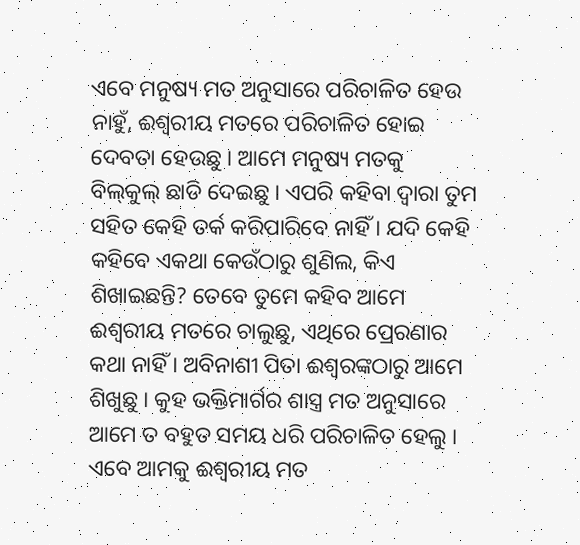ଏବେ ମନୁଷ୍ୟ ମତ ଅନୁସାରେ ପରିଚାଳିତ ହେଉ ନାହୁଁ, ଈଶ୍ୱରୀୟ ମତରେ ପରିଚାଳିତ ହୋଇ ଦେବତା ହେଉଛୁ । ଆମେ ମନୁଷ୍ୟ ମତକୁ ବିଲ୍‌କୁଲ୍ ଛାଡି ଦେଇଛୁ । ଏପରି କହିବା ଦ୍ୱାରା ତୁମ ସହିତ କେହି ତର୍କ କରିପାରିବେ ନାହିଁ । ଯଦି କେହି କହିବେ ଏକଥା କେଉଁଠାରୁ ଶୁଣିଲ, କିଏ ଶିଖାଇଛନ୍ତି? ତେବେ ତୁମେ କହିବ ଆମେ ଈଶ୍ୱରୀୟ ମତରେ ଚାଲୁଛୁ, ଏଥିରେ ପ୍ରେରଣାର କଥା ନାହିଁ । ଅବିନାଶୀ ପିତା ଈଶ୍ୱରଙ୍କଠାରୁ ଆମେ ଶିଖୁଛୁ । କୁହ ଭକ୍ତିମାର୍ଗର ଶାସ୍ତ୍ର ମତ ଅନୁସାରେ ଆମେ ତ ବହୁତ ସମୟ ଧରି ପରିଚାଳିତ ହେଲୁ । ଏବେ ଆମକୁ ଈଶ୍ୱରୀୟ ମତ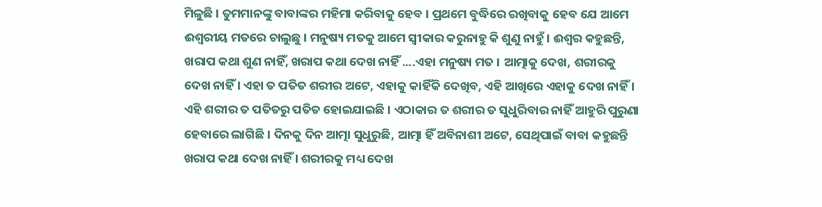ମିଳୁଛି । ତୁମମାନଙ୍କୁ ବାବାଙ୍କର ମହିମା କରିବାକୁ ହେବ । ପ୍ରଥମେ ବୁଦ୍ଧିରେ ରଖିବାକୁ ହେବ ଯେ ଆମେ ଈଶ୍ୱରୀୟ ମତରେ ଚାଲୁଛୁ । ମନୁଷ୍ୟ ମତକୁ ଆମେ ସ୍ୱୀକାର କରୁନାହୁ କି ଶୁଣୁ ନାହୁଁ । ଈଶ୍ୱର କହୁଛନ୍ତି, ଖରାପ କଥା ଶୁଣ ନାହିଁ, ଖରାପ କଥା ଦେଖ ନାହିଁ ....ଏହା ମନୁଷ୍ୟ ମତ । ଆତ୍ମାକୁ ଦେଖ, ଶରୀରକୁ ଦେଖ ନାହିଁ । ଏହା ତ ପତିତ ଶରୀର ଅଟେ, ଏହାକୁ କାହିଁକି ଦେଖିବ, ଏହି ଆଖିରେ ଏହାକୁ ଦେଖ ନାହିଁ । ଏହି ଶରୀର ତ ପତିତରୁ ପତିତ ହୋଇଯାଇଛି । ଏଠାକାର ତ ଶରୀର ତ ସୁଧୁରିବାର ନାହିଁ ଆହୁରି ପୁରୁଣା ହେବାରେ ଲାଗିଛି । ଦିନକୁ ଦିନ ଆତ୍ମା ସୁଧୁରୁଛି, ଆତ୍ମା ହିଁ ଅବିନାଶୀ ଅଟେ, ସେଥିପାଇଁ ବାବା କହୁଛନ୍ତି ଖରାପ କଥା ଦେଖ ନାହିଁ । ଶରୀରକୁ ମଧ୍ୟ ଦେଖ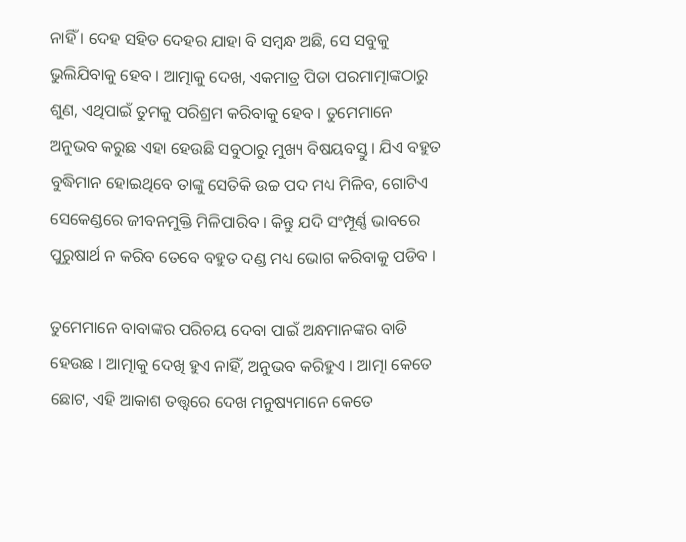ନାହିଁ । ଦେହ ସହିତ ଦେହର ଯାହା ବି ସମ୍ବନ୍ଧ ଅଛି, ସେ ସବୁକୁ ଭୁଲିଯିବାକୁ ହେବ । ଆତ୍ମାକୁ ଦେଖ, ଏକମାତ୍ର ପିତା ପରମାତ୍ମାଙ୍କଠାରୁ ଶୁଣ, ଏଥିପାଇଁ ତୁମକୁ ପରିଶ୍ରମ କରିବାକୁ ହେବ । ତୁମେମାନେ ଅନୁଭବ କରୁଛ ଏହା ହେଉଛି ସବୁଠାରୁ ମୁଖ୍ୟ ବିଷୟବସ୍ତୁ । ଯିଏ ବହୁତ ବୁଦ୍ଧିମାନ ହୋଇଥିବେ ତାଙ୍କୁ ସେତିକି ଉଚ୍ଚ ପଦ ମଧ୍ୟ ମିଳିବ, ଗୋଟିଏ ସେକେଣ୍ଡରେ ଜୀବନମୁକ୍ତି ମିଳିପାରିବ । କିନ୍ତୁ ଯଦି ସଂମ୍ପୂର୍ଣ୍ଣ ଭାବରେ ପୁରୁଷାର୍ଥ ନ କରିବ ତେବେ ବହୁତ ଦଣ୍ଡ ମଧ୍ୟ ଭୋଗ କରିବାକୁ ପଡିବ ।

ତୁମେମାନେ ବାବାଙ୍କର ପରିଚୟ ଦେବା ପାଇଁ ଅନ୍ଧମାନଙ୍କର ବାଡି ହେଉଛ । ଆତ୍ମାକୁ ଦେଖି ହୁଏ ନାହିଁ, ଅନୁଭବ କରିହୁଏ । ଆତ୍ମା କେତେ ଛୋଟ, ଏହି ଆକାଶ ତତ୍ତ୍ୱରେ ଦେଖ ମନୁଷ୍ୟମାନେ କେତେ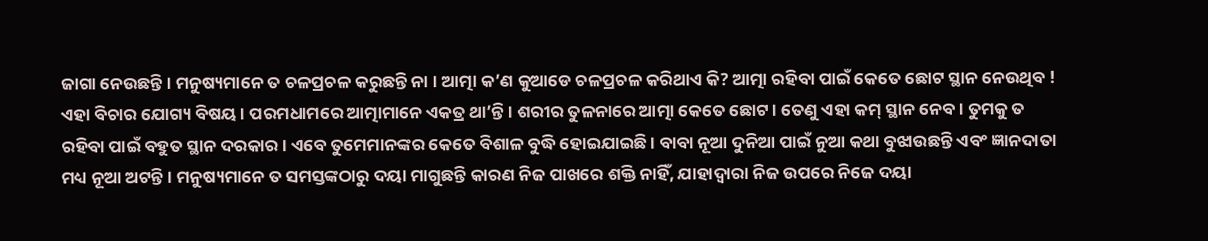ଜାଗା ନେଉଛନ୍ତି । ମନୁଷ୍ୟମାନେ ତ ଚଳପ୍ରଚଳ କରୁଛନ୍ତି ନା । ଆତ୍ମା କ’ଣ କୁଆଡେ ଚଳପ୍ରଚଳ କରିଥାଏ କି? ଆତ୍ମା ରହିବା ପାଇଁ କେତେ ଛୋଟ ସ୍ଥାନ ନେଉଥିବ ! ଏହା ବିଚାର ଯୋଗ୍ୟ ବିଷୟ । ପରମଧାମରେ ଆତ୍ମାମାନେ ଏକତ୍ର ଥା’ନ୍ତି । ଶରୀର ତୁଳନାରେ ଆତ୍ମା କେତେ ଛୋଟ । ତେଣୁ ଏହା କମ୍ ସ୍ଥାନ ନେବ । ତୁମକୁ ତ ରହିବା ପାଇଁ ବହୁତ ସ୍ଥାନ ଦରକାର । ଏବେ ତୁମେମାନଙ୍କର କେତେ ବିଶାଳ ବୁଦ୍ଧି ହୋଇଯାଇଛି । ବାବା ନୂଆ ଦୁନିଆ ପାଇଁ ନୁଆ କଥା ବୁଝାଉଛନ୍ତି ଏବଂ ଜ୍ଞାନଦାତା ମଧ୍ୟ ନୂଆ ଅଟନ୍ତି । ମନୁଷ୍ୟମାନେ ତ ସମସ୍ତଙ୍କଠାରୁ ଦୟା ମାଗୁଛନ୍ତି କାରଣ ନିଜ ପାଖରେ ଶକ୍ତି ନାହିଁ, ଯାହାଦ୍ୱାରା ନିଜ ଉପରେ ନିଜେ ଦୟା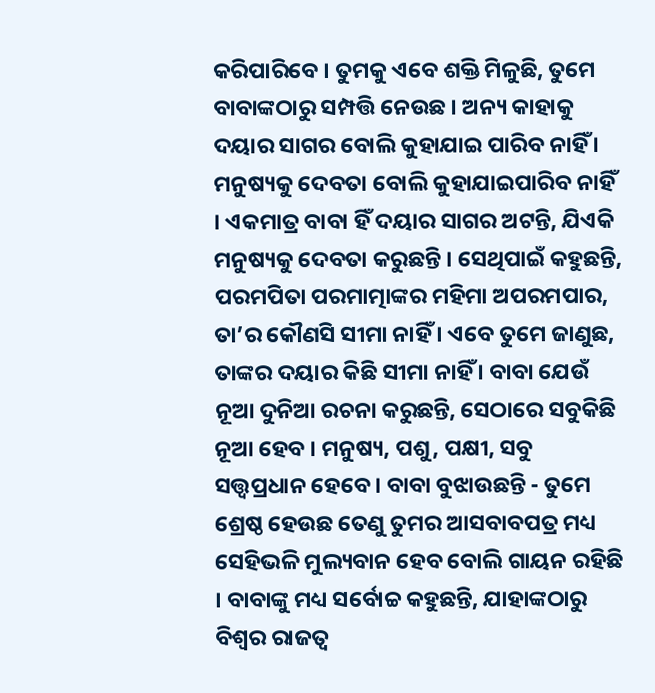କରିପାରିବେ । ତୁମକୁ ଏବେ ଶକ୍ତି ମିଳୁଛି, ତୁମେ ବାବାଙ୍କଠାରୁ ସମ୍ପତ୍ତି ନେଉଛ । ଅନ୍ୟ କାହାକୁ ଦୟାର ସାଗର ବୋଲି କୁହାଯାଇ ପାରିବ ନାହିଁ । ମନୁଷ୍ୟକୁ ଦେବତା ବୋଲି କୁହାଯାଇପାରିବ ନାହିଁ । ଏକମାତ୍ର ବାବା ହିଁ ଦୟାର ସାଗର ଅଟନ୍ତି, ଯିଏକି ମନୁଷ୍ୟକୁ ଦେବତା କରୁଛନ୍ତି । ସେଥିପାଇଁ କହୁଛନ୍ତି, ପରମପିତା ପରମାତ୍ମାଙ୍କର ମହିମା ଅପରମପାର, ତା’ର କୌଣସି ସୀମା ନାହିଁ । ଏବେ ତୁମେ ଜାଣୁଛ, ତାଙ୍କର ଦୟାର କିଛି ସୀମା ନାହିଁ । ବାବା ଯେଉଁ ନୂଆ ଦୁନିଆ ରଚନା କରୁଛନ୍ତି, ସେଠାରେ ସବୁକିଛି ନୂଆ ହେବ । ମନୁଷ୍ୟ, ପଶୁ, ପକ୍ଷୀ, ସବୁ ସତ୍ତ୍ୱପ୍ରଧାନ ହେବେ । ବାବା ବୁଝାଉଛନ୍ତି - ତୁମେ ଶ୍ରେଷ୍ଠ ହେଉଛ ତେଣୁ ତୁମର ଆସବାବପତ୍ର ମଧ୍ୟ ସେହିଭଳି ମୁଲ୍ୟବାନ ହେବ ବୋଲି ଗାୟନ ରହିଛି । ବାବାଙ୍କୁ ମଧ୍ୟ ସର୍ବୋଚ୍ଚ କହୁଛନ୍ତି, ଯାହାଙ୍କଠାରୁ ବିଶ୍ୱର ରାଜତ୍ୱ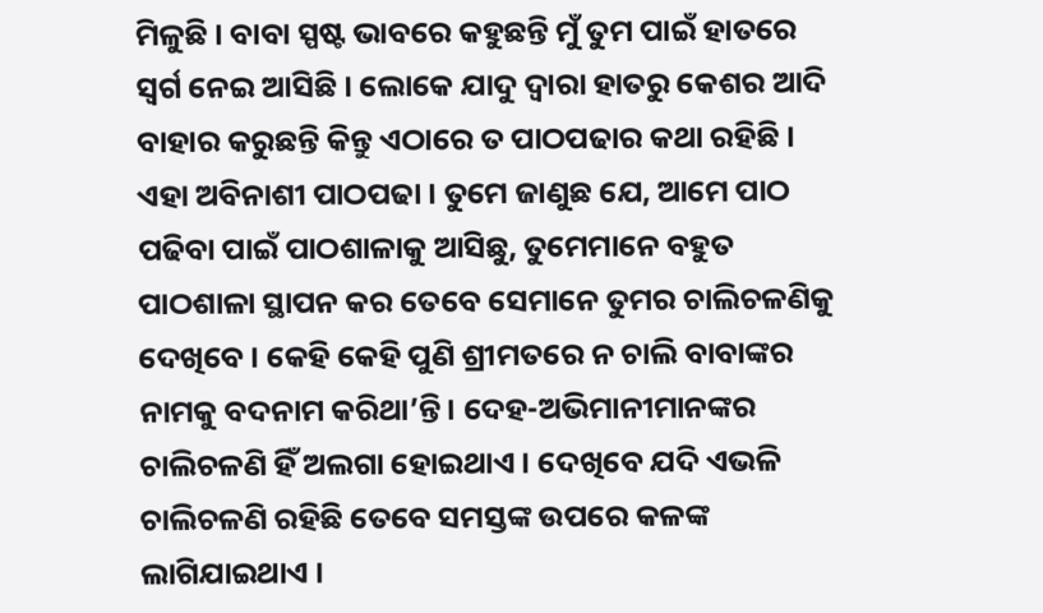ମିଳୁଛି । ବାବା ସ୍ପଷ୍ଟ ଭାବରେ କହୁଛନ୍ତି ମୁଁ ତୁମ ପାଇଁ ହାତରେ ସ୍ୱର୍ଗ ନେଇ ଆସିଛି । ଲୋକେ ଯାଦୁ ଦ୍ୱାରା ହାତରୁ କେଶର ଆଦି ବାହାର କରୁଛନ୍ତି କିନ୍ତୁ ଏଠାରେ ତ ପାଠପଢାର କଥା ରହିଛି । ଏହା ଅବିନାଶୀ ପାଠପଢା । ତୁମେ ଜାଣୁଛ ଯେ, ଆମେ ପାଠ ପଢିବା ପାଇଁ ପାଠଶାଳାକୁ ଆସିଛୁ, ତୁମେମାନେ ବହୁତ ପାଠଶାଳା ସ୍ଥାପନ କର ତେବେ ସେମାନେ ତୁମର ଚାଲିଚଳଣିକୁ ଦେଖିବେ । କେହି କେହି ପୁଣି ଶ୍ରୀମତରେ ନ ଚାଲି ବାବାଙ୍କର ନାମକୁ ବଦନାମ କରିଥା’ନ୍ତି । ଦେହ-ଅଭିମାନୀମାନଙ୍କର ଚାଲିଚଳଣି ହିଁ ଅଲଗା ହୋଇଥାଏ । ଦେଖିବେ ଯଦି ଏଭଳି ଚାଲିଚଳଣି ରହିଛି ତେବେ ସମସ୍ତଙ୍କ ଉପରେ କଳଙ୍କ ଲାଗିଯାଇଥାଏ ।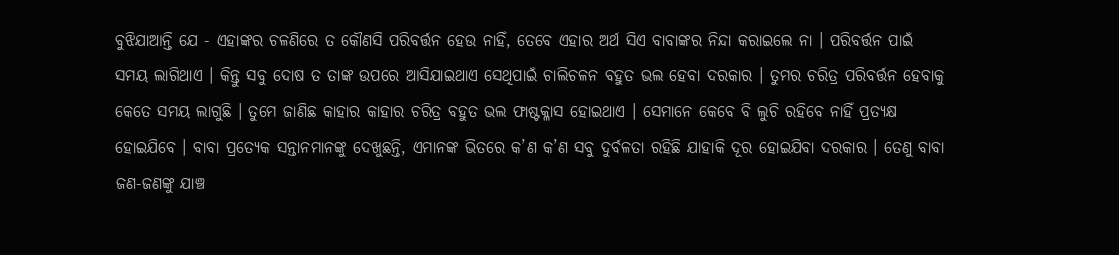ବୁଝିଯାଆନ୍ତି ଯେ - ଏହାଙ୍କର ଚଳଣିରେ ତ କୌଣସି ପରିବର୍ତ୍ତନ ହେଉ ନାହିଁ, ତେବେ ଏହାର ଅର୍ଥ ସିଏ ବାବାଙ୍କର ନିନ୍ଦା କରାଇଲେ ନା । ପରିବର୍ତ୍ତନ ପାଇଁ ସମୟ ଲାଗିଥାଏ । କିନ୍ତୁ ସବୁ ଦୋଷ ତ ତାଙ୍କ ଉପରେ ଆସିଯାଇଥାଏ ସେଥିପାଇଁ ଚାଲିଚଳନ ବହୁତ ଭଲ ହେବା ଦରକାର । ତୁମର ଚରିତ୍ର ପରିବର୍ତ୍ତନ ହେବାକୁ କେତେ ସମୟ ଲାଗୁଛି । ତୁମେ ଜାଣିଛ କାହାର କାହାର ଚରିତ୍ର ବହୁତ ଭଲ ଫାଷ୍ଟକ୍ଳାସ ହୋଇଥାଏ । ସେମାନେ କେବେ ବି ଲୁଚି ରହିବେ ନାହିଁ ପ୍ରତ୍ୟକ୍ଷ ହୋଇଯିବେ । ବାବା ପ୍ରତ୍ୟେକ ସନ୍ତାନମାନଙ୍କୁ ଦେଖୁଛନ୍ତି, ଏମାନଙ୍କ ଭିତରେ କ’ଣ କ’ଣ ସବୁ ଦୁର୍ବଳତା ରହିଛି ଯାହାକି ଦୂର ହୋଇଯିବା ଦରକାର । ତେଣୁ ବାବା ଜଣ-ଜଣଙ୍କୁ ଯାଞ୍ଚ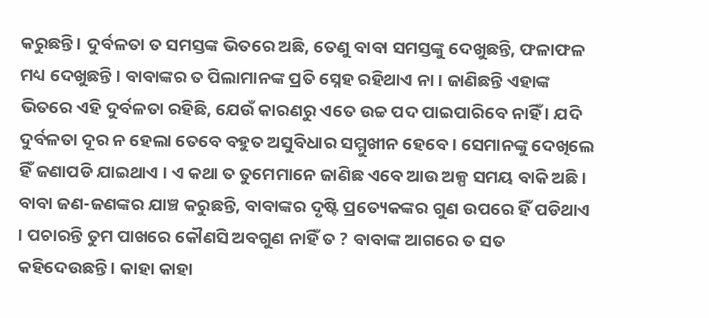କରୁଛନ୍ତି । ଦୁର୍ବଳତା ତ ସମସ୍ତଙ୍କ ଭିତରେ ଅଛି, ତେଣୁ ବାବା ସମସ୍ତଙ୍କୁ ଦେଖୁଛନ୍ତି, ଫଳାଫଳ ମଧ୍ୟ ଦେଖୁଛନ୍ତି । ବାବାଙ୍କର ତ ପିଲାମାନଙ୍କ ପ୍ରତି ସ୍ନେହ ରହିଥାଏ ନା । ଜାଣିଛନ୍ତି ଏହାଙ୍କ ଭିତରେ ଏହି ଦୁର୍ବଳତା ରହିଛି, ଯେଉଁ କାରଣରୁ ଏତେ ଉଚ୍ଚ ପଦ ପାଇପାରିବେ ନାହିଁ । ଯଦି ଦୁର୍ବଳତା ଦୂର ନ ହେଲା ତେବେ ବହୁତ ଅସୁବିଧାର ସମ୍ମୁଖୀନ ହେବେ । ସେମାନଙ୍କୁ ଦେଖିଲେ ହିଁ ଜଣାପଡି ଯାଇଥାଏ । ଏ କଥା ତ ତୁମେମାନେ ଜାଣିଛ ଏବେ ଆଉ ଅଳ୍ପ ସମୟ ବାକି ଅଛି । ବାବା ଜଣ-ଜଣଙ୍କର ଯାଞ୍ଚ କରୁଛନ୍ତି, ବାବାଙ୍କର ଦୃଷ୍ଟି ପ୍ରତ୍ୟେକଙ୍କର ଗୁଣ ଉପରେ ହିଁ ପଡିଥାଏ । ପଚାରନ୍ତି ତୁମ ପାଖରେ କୌଣସି ଅବଗୁଣ ନାହିଁ ତ ? ବାବାଙ୍କ ଆଗରେ ତ ସତ କହିଦେଉଛନ୍ତି । କାହା କାହା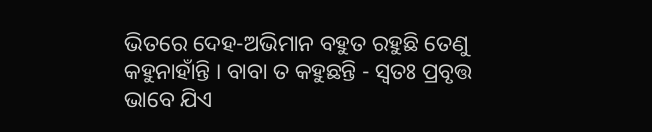ଭିତରେ ଦେହ-ଅଭିମାନ ବହୁତ ରହୁଛି ତେଣୁ କହୁନାହାଁନ୍ତି । ବାବା ତ କହୁଛନ୍ତି - ସ୍ୱତଃ ପ୍ରବୃତ୍ତ ଭାବେ ଯିଏ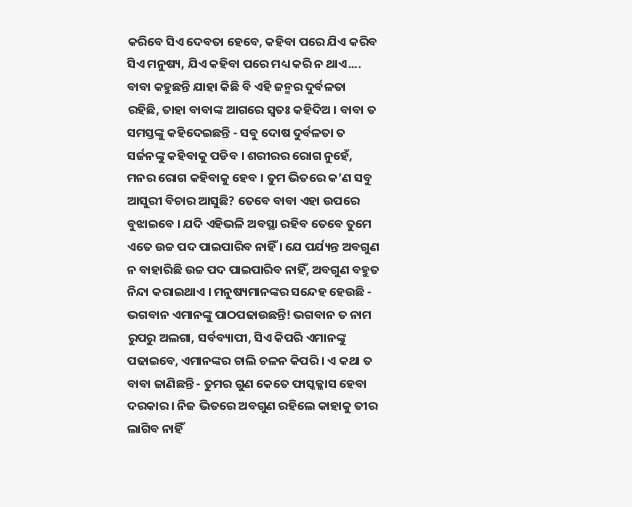କରିବେ ସିଏ ଦେବତା ହେବେ, କହିବା ପରେ ଯିଏ କରିବ ସିଏ ମନୁଷ୍ୟ, ଯିଏ କହିବା ପରେ ମଧ୍ୟ କରି ନ ଥାଏ.... ବାବା କହୁଛନ୍ତି ଯାହା କିଛି ବି ଏହି ଜନ୍ମର ଦୁର୍ବଳତା ରହିଛି, ତାହା ବାବାଙ୍କ ଆଗରେ ସ୍ୱତଃ କହିଦିଅ । ବାବା ତ ସମସ୍ତଙ୍କୁ କହିଦେଇଛନ୍ତି - ସବୁ ଦୋଷ ଦୁର୍ବଳତା ତ ସର୍ଜନଙ୍କୁ କହିବାକୁ ପଡିବ । ଶରୀରର ରୋଗ ନୁହେଁ, ମନର ରୋଗ କହିବାକୁ ହେବ । ତୁମ ଭିତରେ କ’ଣ ସବୁ ଆସୁରୀ ବିଚାର ଆସୁଛି? ତେବେ ବାବା ଏହା ଉପରେ ବୁଝାଇବେ । ଯଦି ଏହିଭଳି ଅବସ୍ଥା ରହିବ ତେବେ ତୁମେ ଏତେ ଉଚ୍ଚ ପଦ ପାଇପାରିବ ନାହିଁ । ଯେ ପର୍ଯ୍ୟନ୍ତ ଅବଗୁଣ ନ ବାହାରିଛି ଉଚ୍ଚ ପଦ ପାଇପାରିବ ନାହିଁ, ଅବଗୁଣ ବହୁତ ନିନ୍ଦା କରାଇଥାଏ । ମନୁଷ୍ୟମାନଙ୍କର ସନ୍ଦେହ ହେଉଛି - ଭଗବାନ ଏମାନଙ୍କୁ ପାଠପଢାଉଛନ୍ତି! ଭଗବାନ ତ ନାମ ରୁପରୁ ଅଲଗା, ସର୍ବବ୍ୟାପୀ, ସିଏ କିପରି ଏମାନଙ୍କୁ ପଢାଇବେ, ଏମାନଙ୍କର ଚାଲି ଚଳନ କିପରି । ଏ କଥା ତ ବାବା ଜାଣିଛନ୍ତି - ତୁମର ଗୁଣ କେତେ ଫାସ୍କକ୍ଳାସ ହେବା ଦରକାର । ନିଜ ଭିତରେ ଅବଗୁଣ ରହିଲେ କାହାକୁ ତୀର ଲାଗିବ ନାହିଁ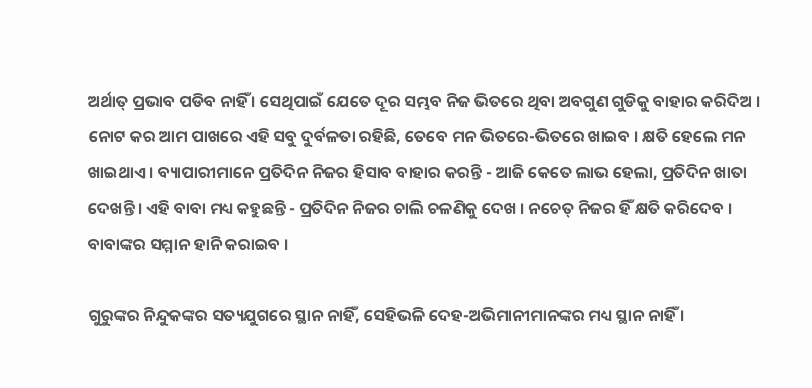ଅର୍ଥାତ୍ ପ୍ରଭାବ ପଡିବ ନାହିଁ । ସେଥିପାଇଁ ଯେତେ ଦୂର ସମ୍ଭବ ନିଜ ଭିତରେ ଥିବା ଅବଗୁଣ ଗୁଡିକୁ ବାହାର କରିଦିଅ । ନୋଟ କର ଆମ ପାଖରେ ଏହି ସବୁ ଦୁର୍ବଳତା ରହିଛି, ତେବେ ମନ ଭିତରେ-ଭିତରେ ଖାଇବ । କ୍ଷତି ହେଲେ ମନ ଖାଇଥାଏ । ବ୍ୟାପାରୀମାନେ ପ୍ରତିଦିନ ନିଜର ହିସାବ ବାହାର କରନ୍ତି - ଆଜି କେତେ ଲାଭ ହେଲା, ପ୍ରତିଦିନ ଖାତା ଦେଖନ୍ତି । ଏହି ବାବା ମଧ୍ୟ କହୁଛନ୍ତି - ପ୍ରତିଦିନ ନିଜର ଚାଲି ଚଳଣିକୁ ଦେଖ । ନଚେତ୍ ନିଜର ହିଁ କ୍ଷତି କରିଦେବ । ବାବାଙ୍କର ସମ୍ମାନ ହାନି କରାଇବ ।

ଗୁରୁଙ୍କର ନିନ୍ଦୁକଙ୍କର ସତ୍ୟଯୁଗରେ ସ୍ଥାନ ନାହିଁ, ସେହିଭଳି ଦେହ-ଅଭିମାନୀମାନଙ୍କର ମଧ୍ୟ ସ୍ଥାନ ନାହିଁ ।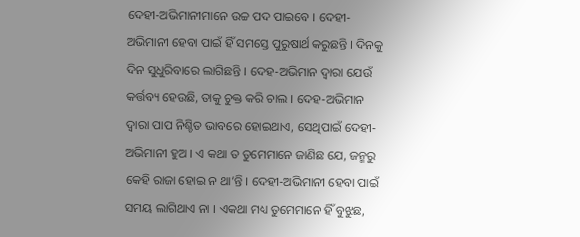ଦେହୀ-ଅଭିମାନୀମାନେ ଉଚ୍ଚ ପଦ ପାଇବେ । ଦେହୀ-ଅଭିମାନୀ ହେବା ପାଇଁ ହିଁ ସମସ୍ତେ ପୁରୁଷାର୍ଥ କରୁଛନ୍ତି । ଦିନକୁ ଦିନ ସୁଧୁରିବାରେ ଲାଗିଛନ୍ତି । ଦେହ-ଅଭିମାନ ଦ୍ୱାରା ଯେଉଁ କର୍ତ୍ତବ୍ୟ ହେଉଛି, ତାକୁ ଚୁକ୍ତ କରି ଚାଲ । ଦେହ-ଅଭିମାନ ଦ୍ୱାରା ପାପ ନିଶ୍ଚିତ ଭାବରେ ହୋଇଥାଏ, ସେଥିପାଇଁ ଦେହୀ-ଅଭିମାନୀ ହୁଅ । ଏ କଥା ତ ତୁମେମାନେ ଜାଣିଛ ଯେ, ଜନ୍ମରୁ କେହି ରାଜା ହୋଇ ନ ଥା’ନ୍ତି । ଦେହୀ-ଅଭିମାନୀ ହେବା ପାଇଁ ସମୟ ଲାଗିଥାଏ ନା । ଏକଥା ମଧ୍ୟ ତୁମେମାନେ ହିଁ ବୁଝୁଛ,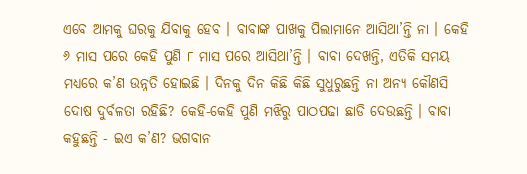ଏବେ ଆମକୁ ଘରକୁ ଯିବାକୁ ହେବ । ବାବାଙ୍କ ପାଖକୁ ପିଲାମାନେ ଆସିଥା’ନ୍ତି ନା । କେହି ୬ ମାସ ପରେ କେହି ପୁଣି ୮ ମାସ ପରେ ଆସିଥା’ନ୍ତି । ବାବା ଦେଖନ୍ତି, ଏତିକି ସମୟ ମଧ୍ୟରେ କ’ଣ ଉନ୍ନତି ହୋଇଛି । ଦିନକୁ ଦିନ କିଛି କିଛି ସୁଧୁରୁଛନ୍ତି ନା ଅନ୍ୟ କୌଣସି ଦୋଷ ଦୁର୍ବଳତା ରହିଛି? କେହି-କେହି ପୁଣି ମଝିରୁ ପାଠପଢା ଛାଡି ଦେଉଛନ୍ତି । ବାବା କହୁଛନ୍ତି - ଇଏ କ’ଣ? ଭଗବାନ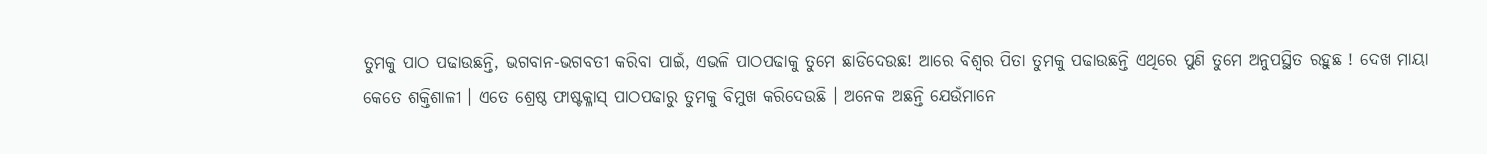ତୁମକୁ ପାଠ ପଢାଉଛନ୍ତି, ଭଗବାନ-ଭଗବତୀ କରିବା ପାଇଁ, ଏଭଳି ପାଠପଢାକୁ ତୁମେ ଛାଡିଦେଉଛ! ଆରେ ବିଶ୍ୱର ପିତା ତୁମକୁ ପଢାଉଛନ୍ତି ଏଥିରେ ପୁଣି ତୁମେ ଅନୁପସ୍ଥିତ ରହୁଛ ! ଦେଖ ମାୟା କେତେ ଶକ୍ତିଶାଳୀ । ଏତେ ଶ୍ରେଷ୍ଠ ଫାଷ୍ଟକ୍ଳାସ୍ ପାଠପଢାରୁ ତୁମକୁ ବିମୁଖ କରିଦେଉଛି । ଅନେକ ଅଛନ୍ତି ଯେଉଁମାନେ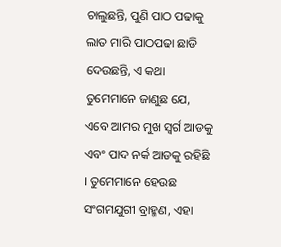ଚାଲୁଛନ୍ତି, ପୁଣି ପାଠ ପଢାକୁ ଲାତ ମାରି ପାଠପଢା ଛାଡି ଦେଉଛନ୍ତି, ଏ କଥା ତୁମେମାନେ ଜାଣୁଛ ଯେ, ଏବେ ଆମର ମୁଖ ସ୍ୱର୍ଗ ଆଡକୁ ଏବଂ ପାଦ ନର୍କ ଆଡକୁ ରହିଛି । ତୁମେମାନେ ହେଉଛ ସଂଗମଯୁଗୀ ବ୍ରାହ୍ମଣ, ଏହା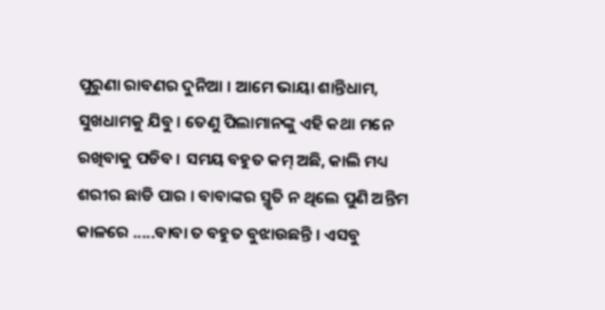ପୁରୁଣା ରାବଣର ଦୁନିଆ । ଆମେ ଭାୟା ଶାନ୍ତିଧାମ, ସୁଖଧାମକୁ ଯିବୁ । ତେଣୁ ପିଲାମାନଙ୍କୁ ଏହି କଥା ମନେ ରଖିବାକୁ ପଡିବ । ସମୟ ବହୁତ କମ୍ ଅଛି, କାଲି ମଧ୍ୟ ଶରୀର ଛାଡି ପାର । ବାବାଙ୍କର ସ୍ମୃତି ନ ଥିଲେ ପୁଣି ଅନ୍ତିମ କାଳରେ .....ବାବା ତ ବହୁତ ବୁଝାଉଛନ୍ତି । ଏସବୁ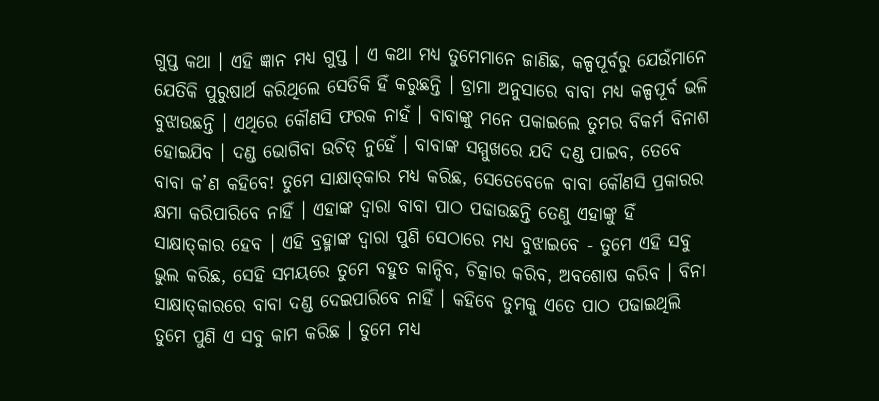ଗୁପ୍ତ କଥା । ଏହି ଜ୍ଞାନ ମଧ୍ୟ ଗୁପ୍ତ । ଏ କଥା ମଧ୍ୟ ତୁମେମାନେ ଜାଣିଛ, କଳ୍ପପୂର୍ବରୁ ଯେଉଁମାନେ ଯେତିକି ପୁରୁଷାର୍ଥ କରିଥିଲେ ସେତିକି ହିଁ କରୁଛନ୍ତି । ଡ୍ରାମା ଅନୁସାରେ ବାବା ମଧ୍ୟ କଳ୍ପପୂର୍ବ ଭଳି ବୁଝାଉଛନ୍ତି । ଏଥିରେ କୌଣସି ଫରକ ନାହଁ । ବାବାଙ୍କୁ ମନେ ପକାଇଲେ ତୁମର ବିକର୍ମ ବିନାଶ ହୋଇଯିବ । ଦଣ୍ଡ ଭୋଗିବା ଉଚିତ୍ ନୁହେଁ । ବାବାଙ୍କ ସମ୍ମୁଖରେ ଯଦି ଦଣ୍ଡ ପାଇବ, ତେବେ ବାବା କ’ଣ କହିବେ! ତୁମେ ସାକ୍ଷାତ୍‌କାର ମଧ୍ୟ କରିଛ, ସେତେବେଳେ ବାବା କୌଣସି ପ୍ରକାରର କ୍ଷମା କରିପାରିବେ ନାହିଁ । ଏହାଙ୍କ ଦ୍ୱାରା ବାବା ପାଠ ପଢାଉଛନ୍ତି ତେଣୁ ଏହାଙ୍କୁ ହିଁ ସାକ୍ଷାତ୍‌କାର ହେବ । ଏହି ବ୍ରହ୍ମାଙ୍କ ଦ୍ୱାରା ପୁଣି ସେଠାରେ ମଧ୍ୟ ବୁଝାଇବେ - ତୁମେ ଏହି ସବୁ ଭୁଲ କରିଛ, ସେହି ସମୟରେ ତୁମେ ବହୁତ କାନ୍ଦିବ, ଚିତ୍କାର କରିବ, ଅବଶୋଷ କରିବ । ବିନା ସାକ୍ଷାତ୍‌କାରରେ ବାବା ଦଣ୍ଡ ଦେଇପାରିବେ ନାହିଁ । କହିବେ ତୁମକୁ ଏତେ ପାଠ ପଢାଇଥିଲି ତୁମେ ପୁଣି ଏ ସବୁ କାମ କରିଛ । ତୁମେ ମଧ୍ୟ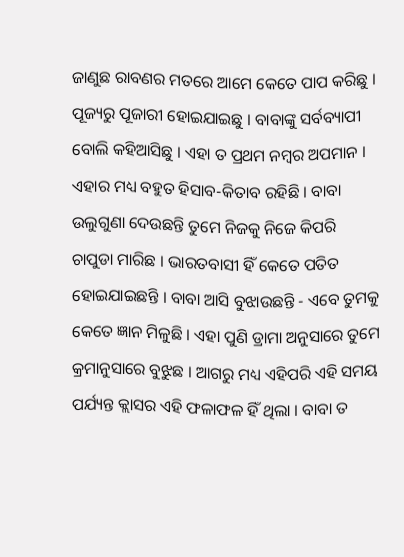ଜାଣୁଛ ରାବଣର ମତରେ ଆମେ କେତେ ପାପ କରିଛୁ । ପୂଜ୍ୟରୁ ପୂଜାରୀ ହୋଇଯାଇଛୁ । ବାବାଙ୍କୁ ସର୍ବବ୍ୟାପୀ ବୋଲି କହିଆସିଛୁ । ଏହା ତ ପ୍ରଥମ ନମ୍ବର ଅପମାନ । ଏହାର ମଧ୍ୟ ବହୁତ ହିସାବ-କିତାବ ରହିଛି । ବାବା ଉଲୁଗୁଣା ଦେଉଛନ୍ତି ତୁମେ ନିଜକୁ ନିଜେ କିପରି ଚାପୁଡା ମାରିଛ । ଭାରତବାସୀ ହିଁ କେତେ ପତିତ ହୋଇଯାଇଛନ୍ତି । ବାବା ଆସି ବୁଝାଉଛନ୍ତି - ଏବେ ତୁମକୁ କେତେ ଜ୍ଞାନ ମିଳୁଛି । ଏହା ପୁଣି ଡ୍ରାମା ଅନୁସାରେ ତୁମେ କ୍ରମାନୁସାରେ ବୁଝୁଛ । ଆଗରୁ ମଧ୍ୟ ଏହିପରି ଏହି ସମୟ ପର୍ଯ୍ୟନ୍ତ କ୍ଲାସର ଏହି ଫଳାଫଳ ହିଁ ଥିଲା । ବାବା ତ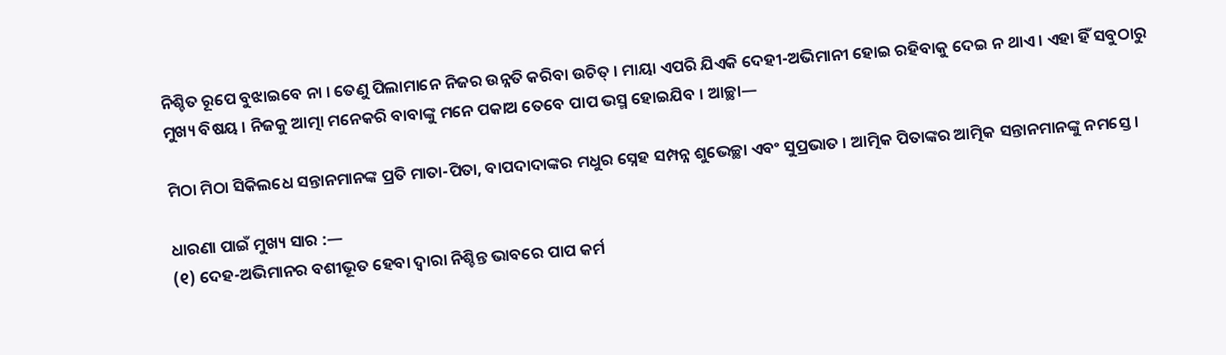ନିଶ୍ଚିତ ରୂପେ ବୁଝାଇବେ ନା । ତେଣୁ ପିଲାମାନେ ନିଜର ଉନ୍ନତି କରିବା ଉଚିତ୍ । ମାୟା ଏପରି ଯିଏକି ଦେହୀ-ଅଭିମାନୀ ହୋଇ ରହିବାକୁ ଦେଇ ନ ଥାଏ । ଏହା ହିଁ ସବୁଠାରୁ ମୁଖ୍ୟ ବିଷୟ । ନିଜକୁ ଆତ୍ମା ମନେକରି ବାବାଙ୍କୁ ମନେ ପକାଅ ତେବେ ପାପ ଭସ୍ମ ହୋଇଯିବ । ଆଚ୍ଛା—

ମିଠା ମିଠା ସିକିଲଧେ ସନ୍ତାନମାନଙ୍କ ପ୍ରତି ମାତା-ପିତା, ବାପଦାଦାଙ୍କର ମଧୁର ସ୍ନେହ ସମ୍ପନ୍ନ ଶୁଭେଚ୍ଛା ଏବଂ ସୁପ୍ରଭାତ । ଆତ୍ମିକ ପିତାଙ୍କର ଆତ୍ମିକ ସନ୍ତାନମାନଙ୍କୁ ନମସ୍ତେ ।

ଧାରଣା ପାଇଁ ମୁଖ୍ୟ ସାର :—
(୧) ଦେହ-ଅଭିମାନର ବଶୀଭୂତ ହେବା ଦ୍ୱାରା ନିଶ୍ଚିନ୍ତ ଭାବରେ ପାପ କର୍ମ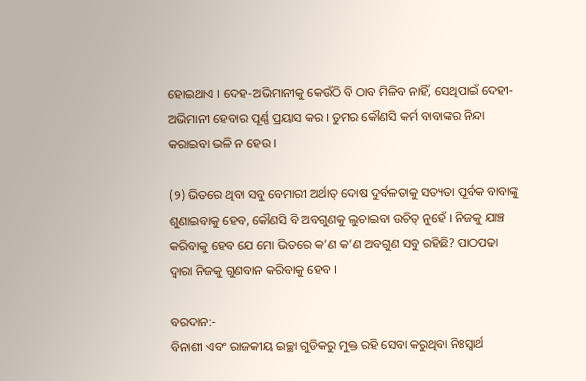ହୋଇଥାଏ । ଦେହ-ଅଭିମାନୀକୁ କେଉଁଠି ବି ଠାବ ମିଳିବ ନାହିଁ, ସେଥିପାଇଁ ଦେହୀ-ଅଭିମାନୀ ହେବାର ପୂର୍ଣ୍ଣ ପ୍ରୟାସ କର । ତୁମର କୌଣସି କର୍ମ ବାବାଙ୍କର ନିନ୍ଦା କରାଇବା ଭଳି ନ ହେଉ ।

(୨) ଭିତରେ ଥିବା ସବୁ ବେମାରୀ ଅର୍ଥାତ୍ ଦୋଷ ଦୁର୍ବଳତାକୁ ସତ୍ୟତା ପୂର୍ବକ ବାବାଙ୍କୁ ଶୁଣାଇବାକୁ ହେବ, କୌଣସି ବି ଅବଗୁଣକୁ ଲୁଚାଇବା ଉଚିତ୍ ନୁହେଁ । ନିଜକୁ ଯାଞ୍ଚ କରିବାକୁ ହେବ ଯେ ମୋ ଭିତରେ କ’ଣ କ’ଣ ଅବଗୁଣ ସବୁ ରହିଛି? ପାଠପଢା ଦ୍ୱାରା ନିଜକୁ ଗୁଣବାନ କରିବାକୁ ହେବ ।

ବରଦାନ:-
ବିନାଶୀ ଏବଂ ରାଜକୀୟ ଇଚ୍ଛା ଗୁଡିକରୁ ମୁକ୍ତ ରହି ସେବା କରୁଥିବା ନିଃସ୍ୱାର୍ଥ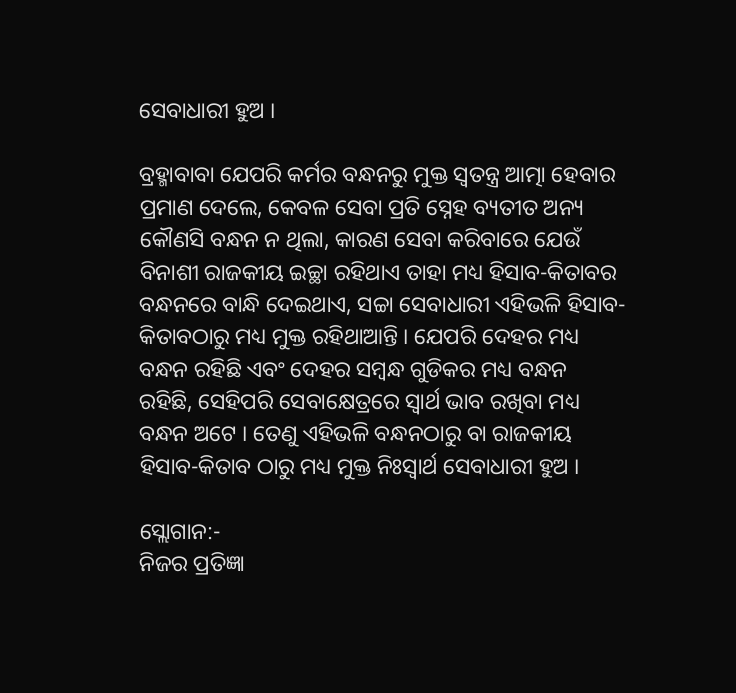ସେବାଧାରୀ ହୁଅ ।

ବ୍ରହ୍ମାବାବା ଯେପରି କର୍ମର ବନ୍ଧନରୁ ମୁକ୍ତ ସ୍ୱତନ୍ତ୍ର ଆତ୍ମା ହେବାର ପ୍ରମାଣ ଦେଲେ, କେବଳ ସେବା ପ୍ରତି ସ୍ନେହ ବ୍ୟତୀତ ଅନ୍ୟ କୌଣସି ବନ୍ଧନ ନ ଥିଲା, କାରଣ ସେବା କରିବାରେ ଯେଉଁ ବିନାଶୀ ରାଜକୀୟ ଇଚ୍ଛା ରହିଥାଏ ତାହା ମଧ୍ୟ ହିସାବ-କିତାବର ବନ୍ଧନରେ ବାନ୍ଧି ଦେଇଥାଏ, ସଚ୍ଚା ସେବାଧାରୀ ଏହିଭଳି ହିସାବ-କିତାବଠାରୁ ମଧ୍ୟ ମୁକ୍ତ ରହିଥାଆନ୍ତି । ଯେପରି ଦେହର ମଧ୍ୟ ବନ୍ଧନ ରହିଛି ଏବଂ ଦେହର ସମ୍ବନ୍ଧ ଗୁଡିକର ମଧ୍ୟ ବନ୍ଧନ ରହିଛି, ସେହିପରି ସେବାକ୍ଷେତ୍ରରେ ସ୍ୱାର୍ଥ ଭାବ ରଖିବା ମଧ୍ୟ ବନ୍ଧନ ଅଟେ । ତେଣୁ ଏହିଭଳି ବନ୍ଧନଠାରୁ ବା ରାଜକୀୟ ହିସାବ-କିତାବ ଠାରୁ ମଧ୍ୟ ମୁକ୍ତ ନିଃସ୍ୱାର୍ଥ ସେବାଧାରୀ ହୁଅ ।

ସ୍ଲୋଗାନ:-
ନିଜର ପ୍ରତିଜ୍ଞା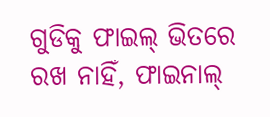ଗୁଡିକୁ ଫାଇଲ୍ ଭିତରେ ରଖ ନାହିଁ, ଫାଇନାଲ୍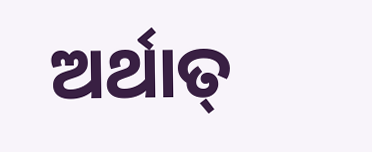ଅର୍ଥାତ୍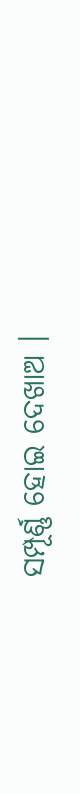ସମ୍ପୂର୍ଣ୍ଣ ହୋଇ ଦେଖାଅ ।